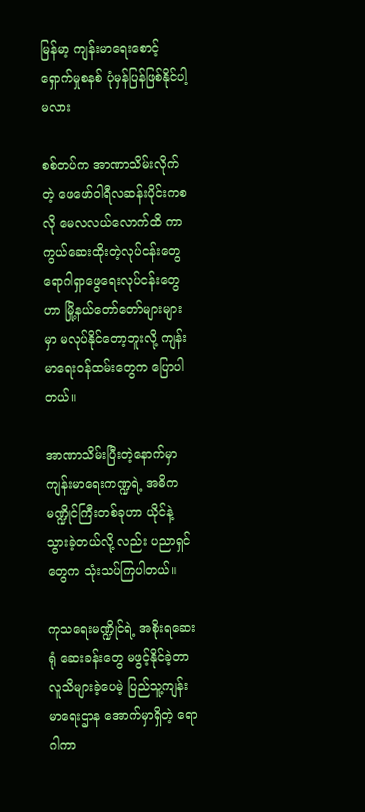မြန်မာ့ ကျန်းမာရေးစောင့်ရှောက်မှုစနစ် ပုံမှန်ပြန်ဖြစ်နိုင်ပါ့မလား

စစ်တပ်က အာဏာသိမ်းလိုက်တဲ့ ဖေဖော်ဝါရီလဆန်းပိုင်းကစလို မေလလယ်လောက်ထိ ကာကွယ်ဆေးထိုးတဲ့လုပ်ငန်းတွေ ရောဂါရှာဖွေရေးလုပ်ငန်းတွေဟာ မြို့နယ်တော်တော်များများမှာ မလုပ်နိုင်တော့ဘူးလို့ ကျန်းမာရေးဝန်ထမ်းတွေက ပြောပါတယ်။

အာဏာသိမ်းပြီးတဲ့နောက်မှာ ကျန်းမာရေးကဏ္ဍရဲ့ အဓိက မဏ္ဍိုင်ကြီးတစ်ခုဟာ ယိုင်နဲ့ သွားခဲ့တယ်လို့ လည်း ပညာရှင်တွေက သုံးသပ်ကြပါတယ်။

ကုသရေးမဏ္ဍိုင်ရဲ့ အစိုးရဆေးရုံ ဆေးခန်းတွေ မဖွင့်နိုင်ခဲ့တာ လူသိများခဲ့ပေမဲ့ ပြည်သူ့ကျန်းမာရေးဌာန အောက်မှာရှိတဲ့ ရောဂါကာ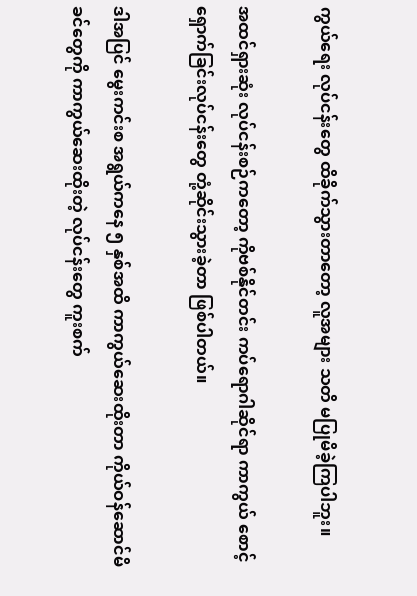ကွယ်ရေး လုပ်ငန်းတွေ ထိခိုက်သွားတာတော့ လူအများ သတိ မပြုမိခဲ့ကြပါဘူး။

အထင်ရှားဆုံး လုပ်ငန်းစဉ်ကတော့ ကိုဗစ်နိုင်တင်း ကပ်ရောဂါဆိုင်ရာ ကာကွယ် စောင့်ရှောက်ခြင်းလုပ်ငန်းတွေ တုံ့ဆိုင်းသွားခဲ့တာ ဖြစ်ပါတယ်။

ဒါအပြင် မွေးကင်းစ အရွယ်ကနေ ၅ နှစ်အထိ ကာကွယ်ဆေးထိုးတာ ကိုယ်ဝန်ဆောင်မိခင်တွေကို ကာကွယ်ဆေးထိုးတဲ့ လုပ်ငန်းတွေ ကူးစက်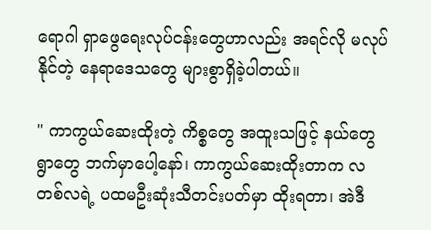ရောဂါ ရှာဖွေရေးလုပ်ငန်းတွေဟာလည်း အရင်လို မလုပ်နိုင်တဲ့ နေရာဒေသတွေ များစွာရှိခဲ့ပါတယ်။

" ကာကွယ်ဆေးထိုးတဲ့ ကိစ္စတွေ အထူးသဖြင့် နယ်တွေ ရွာတွေ ဘက်မှာပေါ့နော်၊ ကာကွယ်ဆေးထိုးတာက လ တစ်လရဲ့ ပထမဦးဆုံးသီတင်းပတ်မှာ ထိုးရတာ၊ အဲဒီ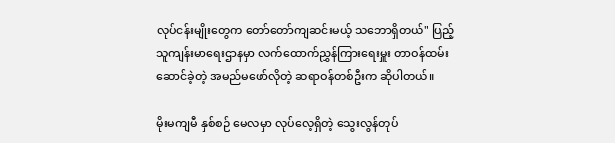လုပ်ငန်းမျိုးတွေက တော်တော်ကျဆင်းမယ့် သဘောရှိတယ်" ပြည့်သူကျန်းမာရေးဌာနမှာ လက်ထောက်ညွှန်ကြားရေးမှူး တာဝန်ထမ်းဆောင်ခဲ့တဲ့ အမည်မဖော်လိုတဲ့ ဆရာဝန်တစ်ဦးက ဆိုပါတယ်။

မိုးမကျမီ နှစ်စဉ် မေလမှာ လုပ်လေ့ရှိတဲ့ သွေးလွန်တုပ်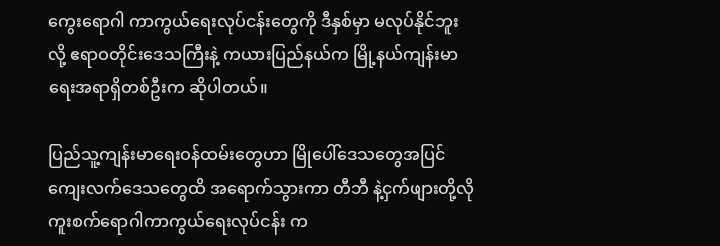ကွေးရောဂါ ကာကွယ်ရေးလုပ်ငန်းတွေကို ဒီနှစ်မှာ မလုပ်နိုင်ဘူးလို့ ဧရာဝတိုင်းဒေသကြီးနဲ့ ကယားပြည်နယ်က မြို့နယ်ကျန်းမာရေးအရာရှိတစ်ဦးက ဆိုပါတယ်။

ပြည်သူ့ကျန်းမာရေးဝန်ထမ်းတွေဟာ မြိုပေါ်ဒေသတွေအပြင် ကျေးလက်ဒေသတွေထိ အရောက်သွားကာ တီဘီ နဲ့ငှက်ဖျားတို့လို ကူးစက်ရောဂါကာကွယ်ရေးလုပ်ငန်း က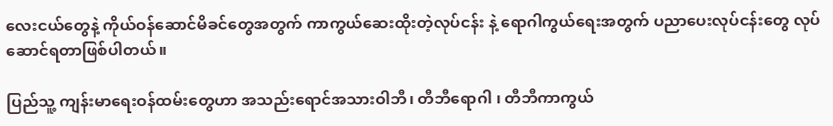လေးငယ်တွေနဲ့ ကိုယ်ဝန်ဆောင်မိခင်တွေအတွက် ကာကွယ်ဆေးထိုးတဲ့လုပ်ငန်း နဲ့ ရောဂါကွယ်ရေးအတွက် ပညာပေးလုပ်ငန်းတွေ လုပ်ဆောင်ရတာဖြစ်ပါတယ်။

ပြည်သူ့ ကျန်းမာရေးဝန်ထမ်းတွေဟာ အသည်းရောင်အသားဝါဘီ၊ တီဘီရောဂါ ၊ တီဘီကာကွယ်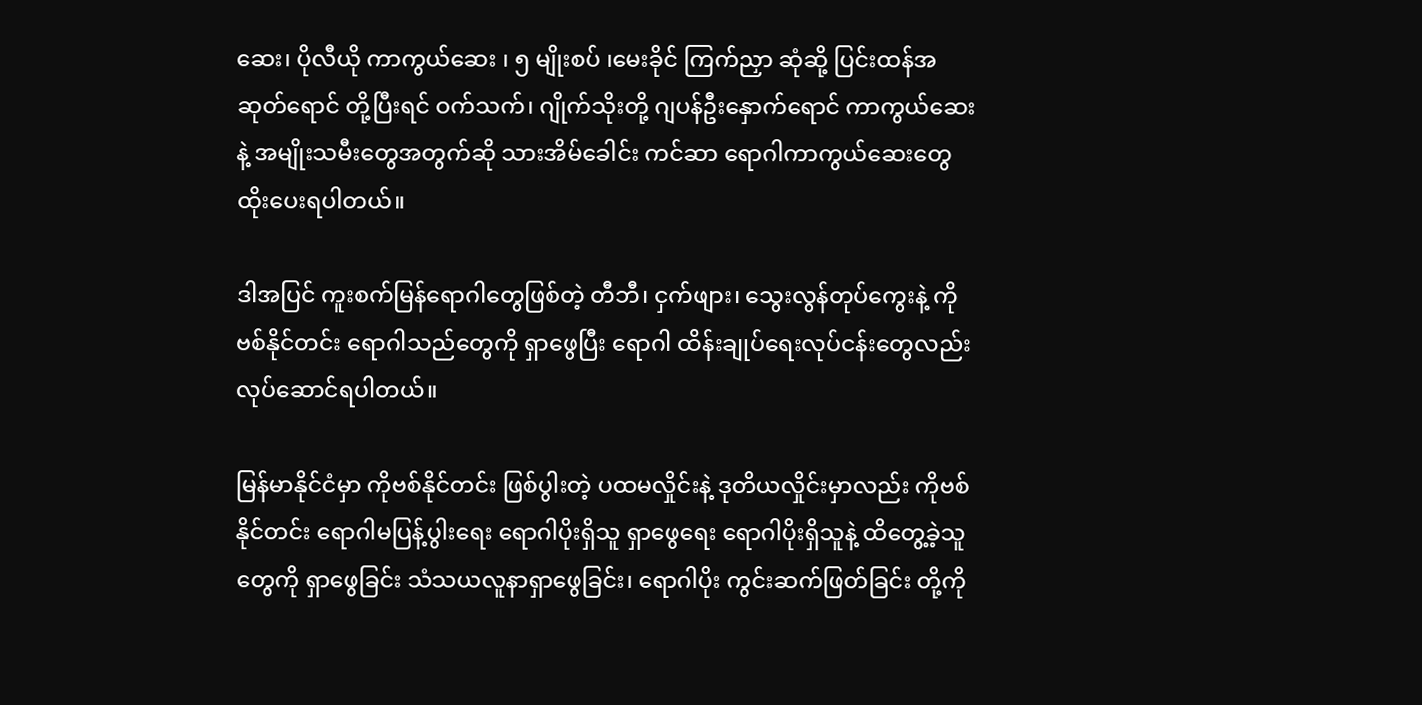ဆေး၊ ပိုလီယို ကာကွယ်ဆေး ၊ ၅ မျိုးစပ် ၊မေးခိုင် ကြက်ညှာ ဆုံဆို့ ပြင်းထန်အဆုတ်ရောင် တို့ပြီးရင် ဝက်သက်၊ ဂျိုက်သိုးတို့ ဂျပန်ဦးနှောက်ရောင် ကာကွယ်ဆေးနဲ့ အမျိုးသမီးတွေအတွက်ဆို သားအိမ်ခေါင်း ကင်ဆာ ရောဂါကာကွယ်ဆေးတွေ ထိုးပေးရပါတယ်။

ဒါအပြင် ကူးစက်မြန်ရောဂါတွေဖြစ်တဲ့ တီဘီ၊ ငှက်ဖျား၊ သွေးလွန်တုပ်ကွေးနဲ့ ကိုဗစ်နိုင်တင်း ရောဂါသည်တွေကို ရှာဖွေပြီး ရောဂါ ထိန်းချုပ်ရေးလုပ်ငန်းတွေလည်း လုပ်ဆောင်ရပါတယ်။

မြန်မာနိုင်ငံမှာ ကိုဗစ်နိုင်တင်း ဖြစ်ပွါးတဲ့ ပထမလှိုင်းနဲ့ ဒုတိယလှိုင်းမှာလည်း ကိုဗစ်နိုင်တင်း ရောဂါမပြန့်ပွါးရေး ရောဂါပိုးရှိသူ ရှာဖွေရေး ရောဂါပိုးရှိသူနဲ့ ထိတွေ့ခဲ့သူတွေကို ရှာဖွေခြင်း သံသယလူနာရှာဖွေခြင်း၊ ရောဂါပိုး ကွင်းဆက်ဖြတ်ခြင်း တို့ကို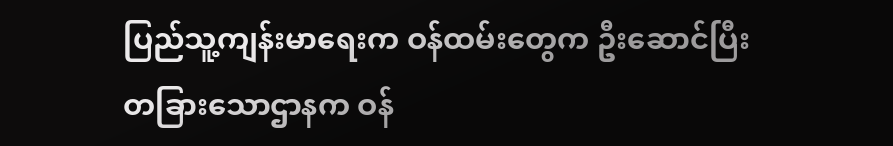ပြည်သူ့ကျန်းမာရေးက ဝန်ထမ်းတွေက ဦးဆောင်ပြီး တခြားသောဌာနက ဝန်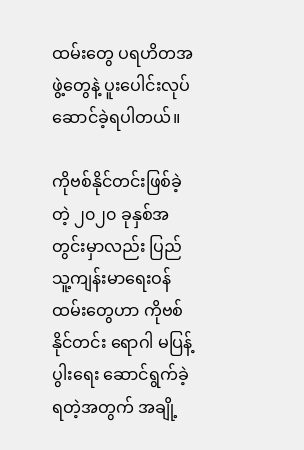ထမ်းတွေ ပရဟိတအဖွဲ့တွေနဲ့ ပူးပေါင်းလုပ်ဆောင်ခဲ့ရပါတယ်။

ကိုဗစ်နိုင်တင်းဖြစ်ခဲ့တဲ့ ၂၀၂၀ ခုနှစ်အတွင်းမှာလည်း ပြည်သူ့ကျန်းမာရေးဝန်ထမ်းတွေဟာ ကိုဗစ်နိုင်တင်း ရောဂါ မပြန့်ပွါးရေး ဆောင်ရွက်ခဲ့ရတဲ့အတွက် အချို့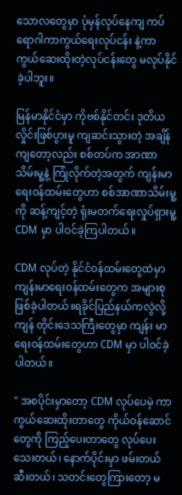သောလတွေမှာ ပုံမှန်လုပ်နေကျ ကပ်ရောဂါကာကွယ်ရေးလုပ်ငန်း နဲ့ကာကွယ်ဆေးထိုးတဲ့လုပ်ငန်းတွေ မလုပ်နိုင်ခဲ့ပါဘူး။

မြန်မာနိုင်ငံမှာ ကိုဗစ်နိုင်တင်း ဒုတိယလှိုင်းဖြစ်ပွားမူ ကျဆင်းသွားတဲ့ အချိန်ကျတော့လည်း စစ်တပ်က အာဏာသိမ်းမူ့နဲ့ ကြုံလိုက်တဲ့အတွက် ကျန်းမာရေးဝန်ထမ်းတွေဟာ စစ်အာဏာသိမ်းမူ့ကို ဆန့်ကျင့်တဲ့ ရုံးမတက်ရေးလှုပ်ရှားမူ့ CDM မှာ ပါဝင်ခဲ့ကြပါတယ်။

CDM လုပ်တဲ့ နိုင်ငံဝန်ထမ်းတွေထဲမှာ ကျန်းမာရေးဝန်ထမ်းတွေက အများစုဖြစ်ခဲ့ပါတယ်။ရခိုင်ပြည်နယ်ကလွဲလို့ ကျန် တိုင်းဒေသကြီးတွေမှာ ကျန်း မာရေးဝန်ထမ်းတွေဟာ CDM မှာ ပါဝင်ခဲ့ပါတယ်။

" အစပိုင်းမှာတော့ CDM လုပ်ပေမဲ့ ကာကွယ်ဆေးထိုးတာတွေ ကိုယ်ဝန်ဆောင်တွေကို ကြည့်ပေးတာတွေ လုပ်ပေးသေးတယ်၊ နောက်ပိုင်းမှာ ဖမ်းတယ်ဆီးတယ်၊ သတင်းတွေကြားတော့ မ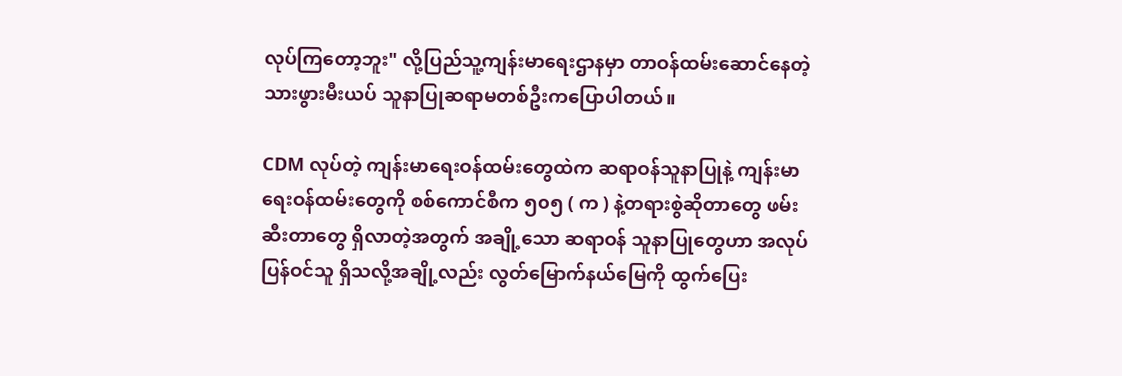လုပ်ကြတော့ဘူး" လို့ပြည်သူ့ကျန်းမာရေးဌာနမှာ တာဝန်ထမ်းဆောင်နေတဲ့ သားဖွားမီးယပ် သူနာပြုဆရာမတစ်ဦးကပြောပါတယ်။

CDM လုပ်တဲ့ ကျန်းမာရေးဝန်ထမ်းတွေထဲက ဆရာဝန်သူနာပြုနဲ့ ကျန်းမာရေးဝန်ထမ်းတွေကို စစ်ကောင်စီက ၅၀၅ ( က ) နဲ့တရားစွဲဆိုတာတွေ ဖမ်းဆီးတာတွေ ရှိလာတဲ့အတွက် အချို့သော ဆရာဝန် သူနာပြုတွေဟာ အလုပ်ပြန်ဝင်သူ ရှိသလို့အချို့လည်း လွတ်မြောက်နယ်မြေကို ထွက်ပြေး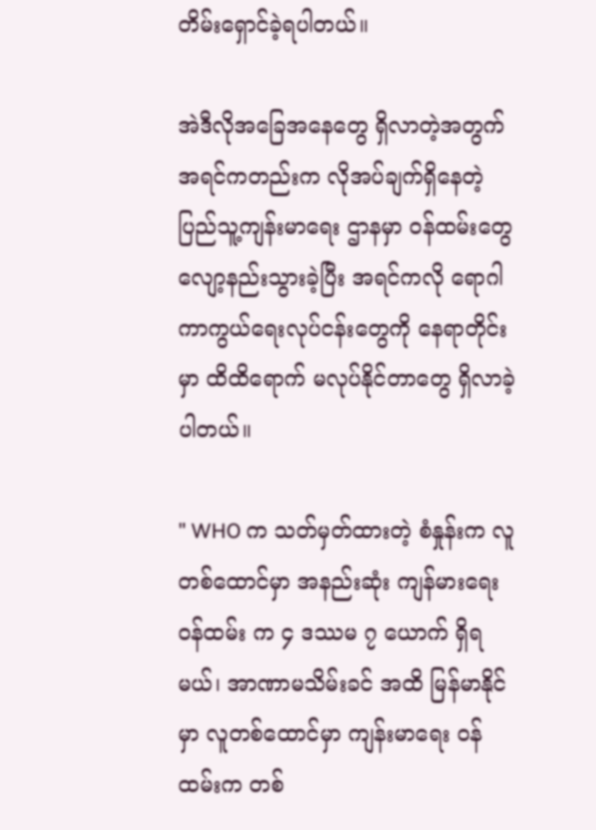တိမ်းရှောင်ခဲ့ရပါတယ်။

အဲဒီလိုအခြေအနေတွေ ရှိလာတဲ့အတွက် အရင်ကတည်းက လိုအပ်ချက်ရှိနေတဲ့ ပြည်သူ့ကျန်းမာရေး ဌာနမှာ ဝန်ထမ်းတွေ လျော့နည်းသွားခဲ့ပြီး အရင်ကလို ရောဂါကာကွယ်ရေးလုပ်ငန်းတွေကို နေရာတိုင်းမှာ ထိထိရောက် မလုပ်နိုင်တာတွေ ရှိလာခဲ့ပါတယ်။

" WHO က သတ်မှတ်ထားတဲ့ စံနှုန်းက လူတစ်ထောင်မှာ အနည်းဆုံး ကျန်မားရေးဝန်ထမ်း က ၄ ဒဿမ ၇ ယောက် ရှိရမယ်၊ အာဏာမသိမ်းခင် အထိ မြန်မာနိုင်မှာ လူတစ်ထောင်မှာ ကျန်းမာရေး ဝန်ထမ်းက တစ်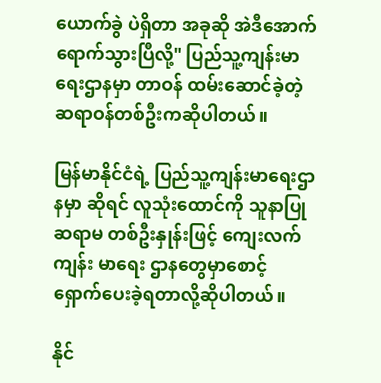ယောက်ခွဲ ပဲရှိတာ အခုဆို အဲဒီအောက်ရောက်သွားပြီလို့" ပြည်သူ့ကျန်းမာရေးဌာနမှာ တာဝန် ထမ်းဆောင်ခဲ့တဲ့ ဆရာဝန်တစ်ဦးကဆိုပါတယ်။

မြန်မာနိုင်ငံရဲ့ ပြည်သူ့ကျန်းမာရေးဌာနမှာ ဆိုရင် လူသုံးထောင်ကို သူနာပြုဆရာမ တစ်ဦးနှုန်းဖြင့် ကျေးလက်ကျန်း မာရေး ဌာနတွေမှာစောင့်ရှောက်ပေးခဲ့ရတာလို့ဆိုပါတယ်။

နိုင်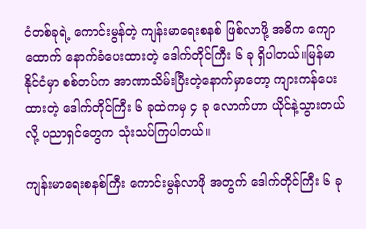ငံတစ်ခုရဲ့ ကောင်းမွန်တဲ့ ကျန်းမာရေးစနစ် ဖြစ်လာဖို့ အဓိက ကျောထောက် နောက်ခံပေးထားတဲ့ ဒေါက်တိုင်ကြီး ၆ ခု ရှိပါတယ်။မြန်မာနိုင်ငံမှာ စစ်တပ်က အာဏာသိမ်းပြီးတဲ့နောက်မှာတော့ ကျားကန်ပေးထားတဲ့ ဒေါက်တိုင်ကြီး ၆ ခုထဲကမှ ၄ ခု လောက်ဟာ ယိုင်နဲ့သွားတယ်လို့ ပညာရှင်တွေက သုံးသပ်ကြပါတယ်။

ကျန်းမာရေးစနစ်ကြီး ကောင်းမွန်လာဖို အတွက် ဒေါက်တိုင်ကြီး ၆ ခု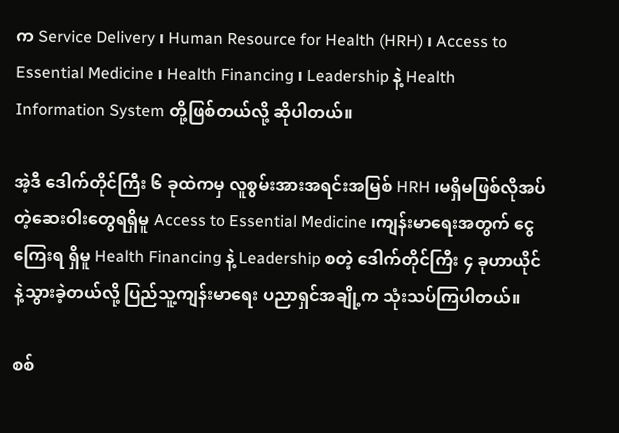က Service Delivery ၊ Human Resource for Health (HRH) ၊ Access to Essential Medicine ၊ Health Financing ၊ Leadership နဲ့ Health Information System တို့ဖြစ်တယ်လို့ ဆိုပါတယ်။

အဲ့ဒီ ဒေါက်တိုင်ကြီး ၆ ခုထဲကမှ လူစွမ်းအားအရင်းအမြစ် HRH ၊မရှိမဖြစ်လိုအပ်တဲ့ဆေးဝါးတွေရရှိမူ Access to Essential Medicine ၊ကျန်းမာရေးအတွက် ငွေကြေးရ ရှိမူ Health Financing နဲ့ Leadership စတဲ့ ဒေါက်တိုင်ကြီး ၄ ခုဟာယိုင်နဲ့သွားခဲ့တယ်လို့ ပြည်သူ့ကျန်းမာရေး ပညာရှင်အချို့က သုံးသပ်ကြပါတယ်။

စစ်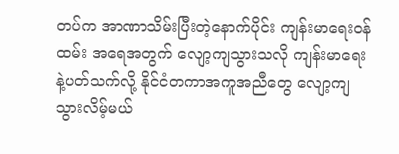တပ်က အာဏာသိမ်းပြီးတဲ့နောက်ပိုင်း ကျန်းမာရေးဝန်ထမ်း အရေအတွက် လျော့ကျသွားသလို ကျန်းမာရေး နဲ့ပတ်သက်လို့ နိုင်ငံတကာအကူအညီတွေ လျော့ကျ သွားလိမ့်မယ်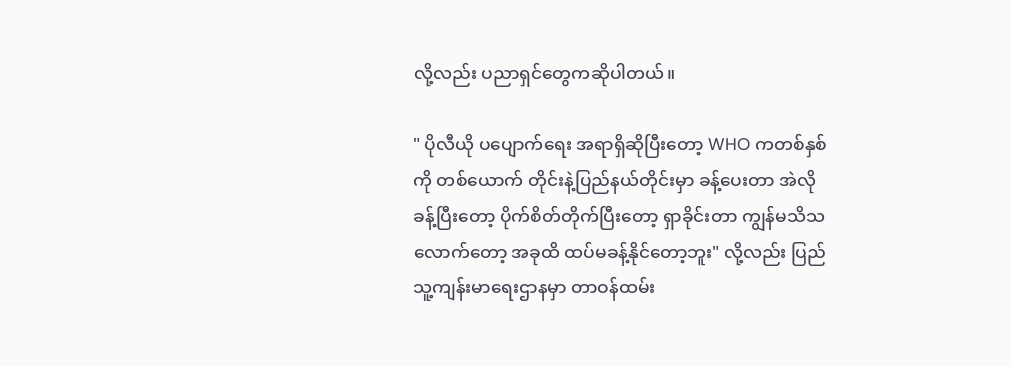လို့လည်း ပညာရှင်တွေကဆိုပါတယ်။

" ပိုလီယို ပပျောက်ရေး အရာရှိဆိုပြီးတော့ WHO ကတစ်နှစ်ကို တစ်ယောက် တိုင်းနဲ့ပြည်နယ်တိုင်းမှာ ခန့်ပေးတာ အဲလိုခန့်ပြီးတော့ ပိုက်စိတ်တိုက်ပြီးတော့ ရှာခိုင်းတာ ကျွန်မသိသလောက်တော့ အခုထိ ထပ်မခန့်နိုင်တော့ဘူး" လို့လည်း ပြည်သူ့ကျန်းမာရေးဌာနမှာ တာဝန်ထမ်း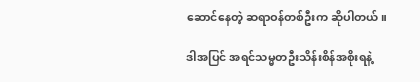ဆောင်နေတဲ့ ဆရာဝန်တစ်ဦးက ဆိုပါတယ်။

ဒါအပြင် အရင်သမ္မတဦးသိန်းစိန်အစိုးရနဲ့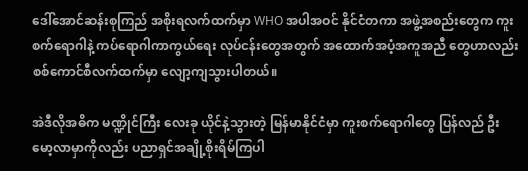ဒေါ်အောင်ဆန်းစုကြည် အစိုးရလက်ထက်မှာ WHO အပါအဝင် နိုင်ငံတကာ အဖွဲ့အစည်းတွေက ကူးစက်ရောဂါနဲ့ ကပ်ရောဂါကာကွယ်ရေး လုပ်ငန်းတွေအတွက် အထောက်အပံ့အကူအညီ တွေဟာလည်း စစ်ကောင်စီလက်ထက်မှာ လျော့ကျသွားပါတယ်။

အဲဒီလိုအဓိက မဏ္ဍိုင်ကြီး လေးခု ယိုင်နဲ့သွားတဲ့ မြန်မာနိုင်ငံမှာ ကူးစက်ရောဂါတွေ ပြန်လည် ဦးမော့လာမှာကိုလည်း ပညာရှင်အချို့စိုးရိမ်ကြပါ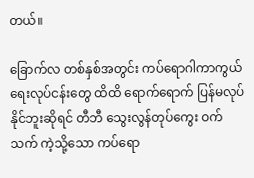တယ်။

ခြောက်လ တစ်နှစ်အတွင်း ကပ်ရောဂါကာကွယ်ရေးလုပ်ငန်းတွေ ထိထိ ရောက်ရောက် ပြန်မလုပ်နိုင်ဘူးဆိုရင် တီဘီ သွေးလွန်တုပ်ကွေး ဝက်သက် ကဲ့သို့သော ကပ်ရော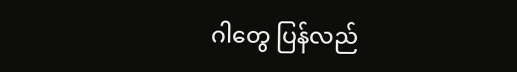ဂါတွေ ပြန်လည်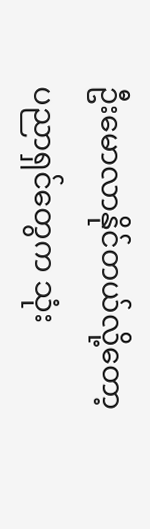ဦးမောလာနိုင်တယ်လို့တော့ ပညာရှင်တွေက သုံး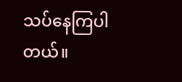သပ်နေကြပါတယ်။